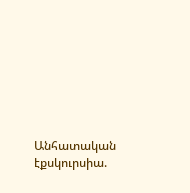Անհատական էքսկուրսիա.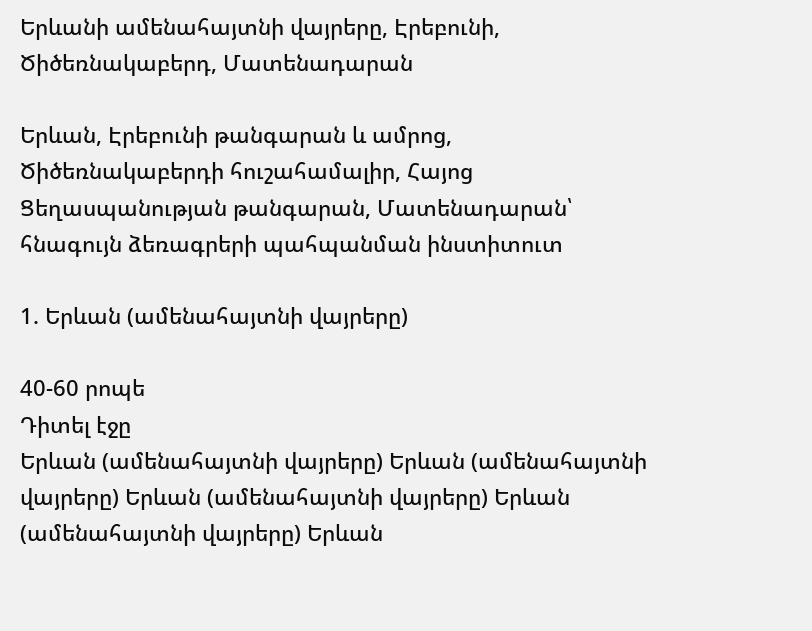Երևանի ամենահայտնի վայրերը, Էրեբունի, Ծիծեռնակաբերդ, Մատենադարան

Երևան, Էրեբունի թանգարան և ամրոց, Ծիծեռնակաբերդի հուշահամալիր, Հայոց Ցեղասպանության թանգարան, Մատենադարան՝ հնագույն ձեռագրերի պահպանման ինստիտուտ

1. Երևան (ամենահայտնի վայրերը)

40-60 րոպե
Դիտել էջը
Երևան (ամենահայտնի վայրերը) Երևան (ամենահայտնի վայրերը) Երևան (ամենահայտնի վայրերը) Երևան (ամենահայտնի վայրերը) Երևան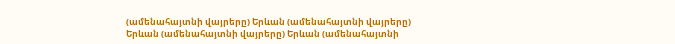(ամենահայտնի վայրերը) Երևան (ամենահայտնի վայրերը) Երևան (ամենահայտնի վայրերը) Երևան (ամենահայտնի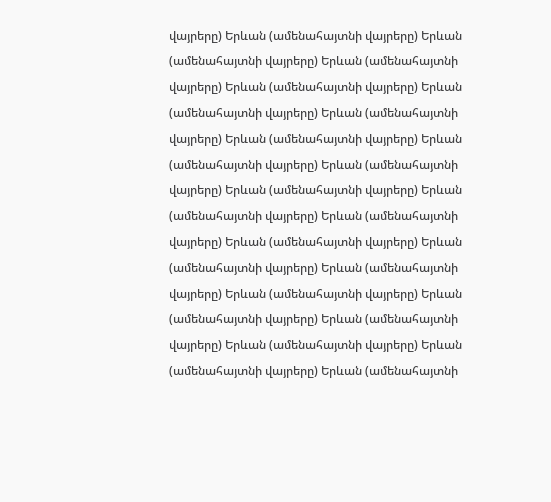վայրերը) Երևան (ամենահայտնի վայրերը) Երևան (ամենահայտնի վայրերը) Երևան (ամենահայտնի վայրերը) Երևան (ամենահայտնի վայրերը) Երևան (ամենահայտնի վայրերը) Երևան (ամենահայտնի վայրերը) Երևան (ամենահայտնի վայրերը) Երևան (ամենահայտնի վայրերը) Երևան (ամենահայտնի վայրերը) Երևան (ամենահայտնի վայրերը) Երևան (ամենահայտնի վայրերը) Երևան (ամենահայտնի վայրերը) Երևան (ամենահայտնի վայրերը) Երևան (ամենահայտնի վայրերը) Երևան (ամենահայտնի վայրերը) Երևան (ամենահայտնի վայրերը) Երևան (ամենահայտնի վայրերը) Երևան (ամենահայտնի վայրերը) Երևան (ամենահայտնի վայրերը) Երևան (ամենահայտնի վայրերը) Երևան (ամենահայտնի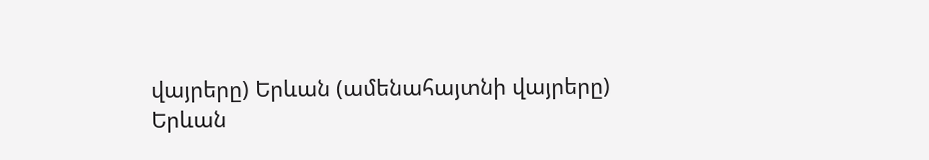վայրերը) Երևան (ամենահայտնի վայրերը) Երևան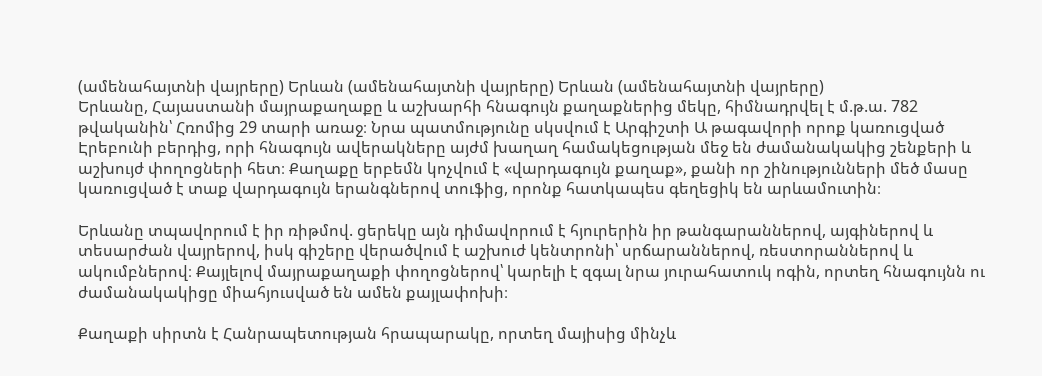(ամենահայտնի վայրերը) Երևան (ամենահայտնի վայրերը) Երևան (ամենահայտնի վայրերը)
Երևանը, Հայաստանի մայրաքաղաքը և աշխարհի հնագույն քաղաքներից մեկը, հիմնադրվել է մ.թ.ա. 782 թվականին՝ Հռոմից 29 տարի առաջ։ Նրա պատմությունը սկսվում է Արգիշտի Ա թագավորի որոք կառուցված Էրեբունի բերդից, որի հնագույն ավերակները այժմ խաղաղ համակեցության մեջ են ժամանակակից շենքերի և աշխույժ փողոցների հետ։ Քաղաքը երբեմն կոչվում է «վարդագույն քաղաք», քանի որ շինությունների մեծ մասը կառուցված է տաք վարդագույն երանգներով տուֆից, որոնք հատկապես գեղեցիկ են արևամուտին։

Երևանը տպավորում է իր ռիթմով. ցերեկը այն դիմավորում է հյուրերին իր թանգարաններով, այգիներով և տեսարժան վայրերով, իսկ գիշերը վերածվում է աշխուժ կենտրոնի՝ սրճարաններով, ռեստորաններով և ակումբներով։ Քայլելով մայրաքաղաքի փողոցներով՝ կարելի է զգալ նրա յուրահատուկ ոգին, որտեղ հնագույնն ու ժամանակակիցը միահյուսված են ամեն քայլափոխի։

Քաղաքի սիրտն է Հանրապետության հրապարակը, որտեղ մայիսից մինչև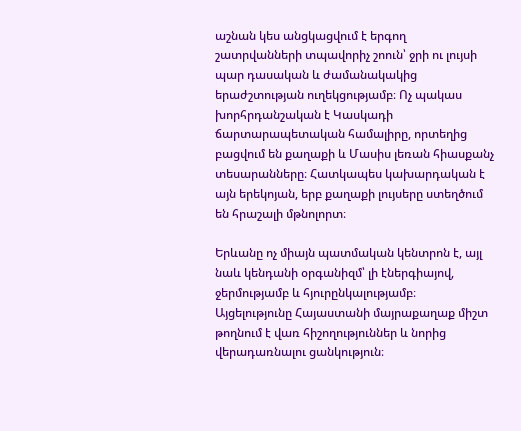աշնան կես անցկացվում է երգող շատրվանների տպավորիչ շոուն՝ ջրի ու լույսի պար դասական և ժամանակակից երաժշտության ուղեկցությամբ։ Ոչ պակաս խորհրդանշական է Կասկադի ճարտարապետական համալիրը, որտեղից բացվում են քաղաքի և Մասիս լեռան հիասքանչ տեսարանները։ Հատկապես կախարդական է այն երեկոյան, երբ քաղաքի լույսերը ստեղծում են հրաշալի մթնոլորտ։

Երևանը ոչ միայն պատմական կենտրոն է, այլ նաև կենդանի օրգանիզմ՝ լի էներգիայով, ջերմությամբ և հյուրընկալությամբ։ Այցելությունը Հայաստանի մայրաքաղաք միշտ թողնում է վառ հիշողություններ և նորից վերադառնալու ցանկություն։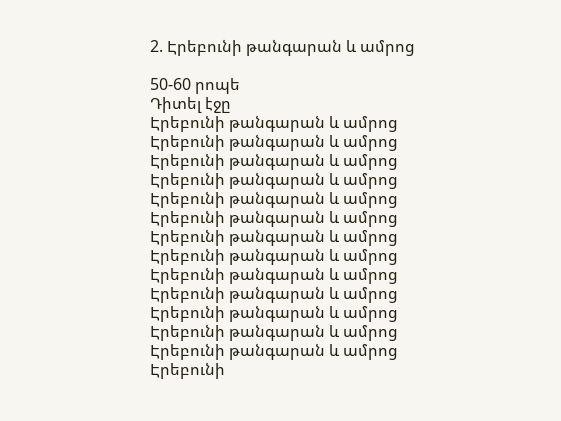2. Էրեբունի թանգարան և ամրոց

50-60 րոպե
Դիտել էջը
Էրեբունի թանգարան և ամրոց Էրեբունի թանգարան և ամրոց Էրեբունի թանգարան և ամրոց Էրեբունի թանգարան և ամրոց Էրեբունի թանգարան և ամրոց Էրեբունի թանգարան և ամրոց Էրեբունի թանգարան և ամրոց Էրեբունի թանգարան և ամրոց Էրեբունի թանգարան և ամրոց Էրեբունի թանգարան և ամրոց Էրեբունի թանգարան և ամրոց Էրեբունի թանգարան և ամրոց Էրեբունի թանգարան և ամրոց Էրեբունի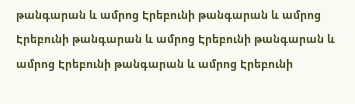թանգարան և ամրոց Էրեբունի թանգարան և ամրոց Էրեբունի թանգարան և ամրոց Էրեբունի թանգարան և ամրոց Էրեբունի թանգարան և ամրոց Էրեբունի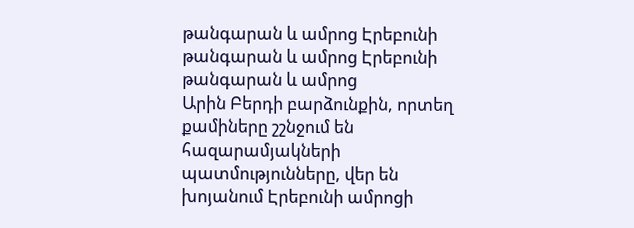թանգարան և ամրոց Էրեբունի թանգարան և ամրոց Էրեբունի թանգարան և ամրոց
Արին Բերդի բարձունքին, որտեղ քամիները շշնջում են հազարամյակների պատմությունները, վեր են խոյանում Էրեբունի ամրոցի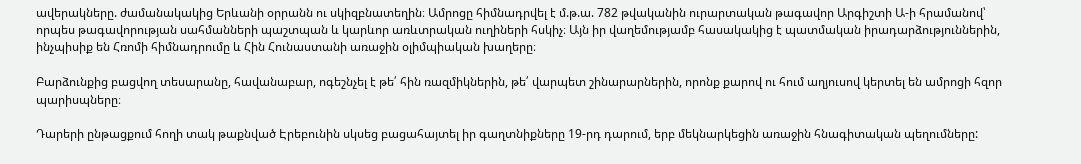ավերակները. ժամանակակից Երևանի օրրանն ու սկիզբնատեղին։ Ամրոցը հիմնադրվել է մ.թ.ա. 782 թվականին ուրարտական թագավոր Արգիշտի Ա-ի հրամանով՝ որպես թագավորության սահմանների պաշտպան և կարևոր առևտրական ուղիների հսկիչ։ Այն իր վաղեմությամբ հասակակից է պատմական իրադարձություններին, ինչպիսիք են Հռոմի հիմնադրումը և Հին Հունաստանի առաջին օլիմպիական խաղերը։

Բարձունքից բացվող տեսարանը, հավանաբար, ոգեշնչել է թե՛ հին ռազմիկներին, թե՛ վարպետ շինարարներին, որոնք քարով ու հում աղյուսով կերտել են ամրոցի հզոր պարիսպները։

Դարերի ընթացքում հողի տակ թաքնված Էրեբունին սկսեց բացահայտել իր գաղտնիքները 19-րդ դարում, երբ մեկնարկեցին առաջին հնագիտական պեղումները: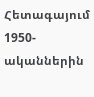Հետագայում 1950-ականներին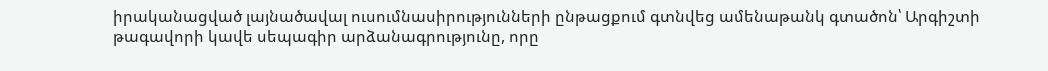իրականացված լայնածավալ ուսումնասիրությունների ընթացքում գտնվեց ամենաթանկ գտածոն՝ Արգիշտի թագավորի կավե սեպագիր արձանագրությունը, որը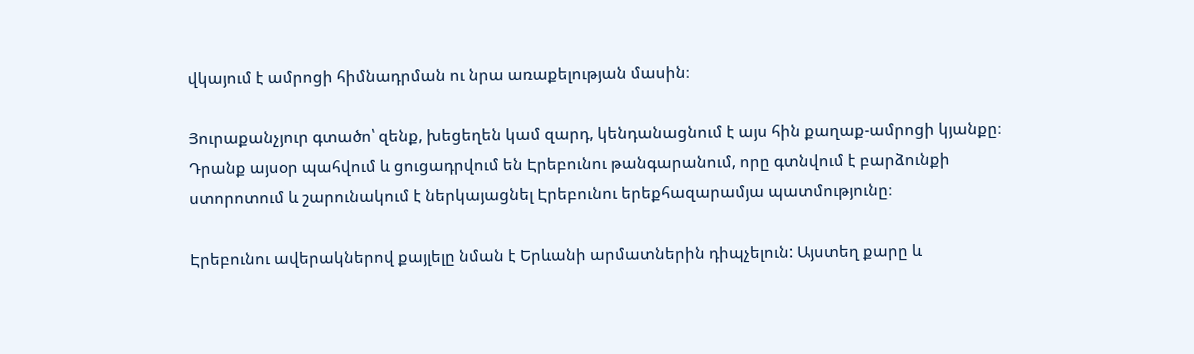վկայում է ամրոցի հիմնադրման ու նրա առաքելության մասին։

Յուրաքանչյուր գտածո՝ զենք, խեցեղեն կամ զարդ, կենդանացնում է այս հին քաղաք-ամրոցի կյանքը։ Դրանք այսօր պահվում և ցուցադրվում են Էրեբունու թանգարանում, որը գտնվում է բարձունքի ստորոտում և շարունակում է ներկայացնել Էրեբունու երեքհազարամյա պատմությունը։

Էրեբունու ավերակներով քայլելը նման է Երևանի արմատներին դիպչելուն: Այստեղ քարը և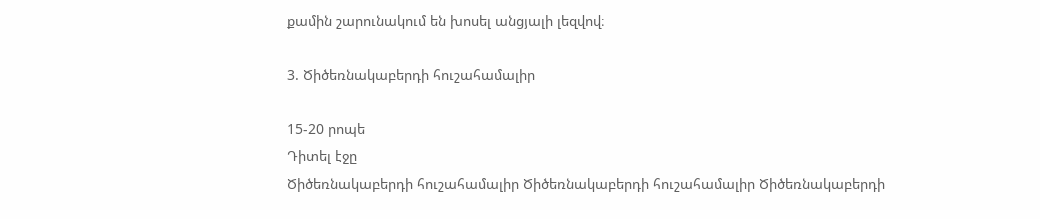քամին շարունակում են խոսել անցյալի լեզվով։

3. Ծիծեռնակաբերդի հուշահամալիր

15-20 րոպե
Դիտել էջը
Ծիծեռնակաբերդի հուշահամալիր Ծիծեռնակաբերդի հուշահամալիր Ծիծեռնակաբերդի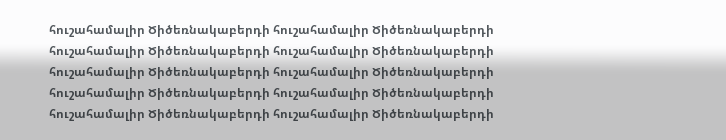հուշահամալիր Ծիծեռնակաբերդի հուշահամալիր Ծիծեռնակաբերդի հուշահամալիր Ծիծեռնակաբերդի հուշահամալիր Ծիծեռնակաբերդի հուշահամալիր Ծիծեռնակաբերդի հուշահամալիր Ծիծեռնակաբերդի հուշահամալիր Ծիծեռնակաբերդի հուշահամալիր Ծիծեռնակաբերդի հուշահամալիր Ծիծեռնակաբերդի հուշահամալիր Ծիծեռնակաբերդի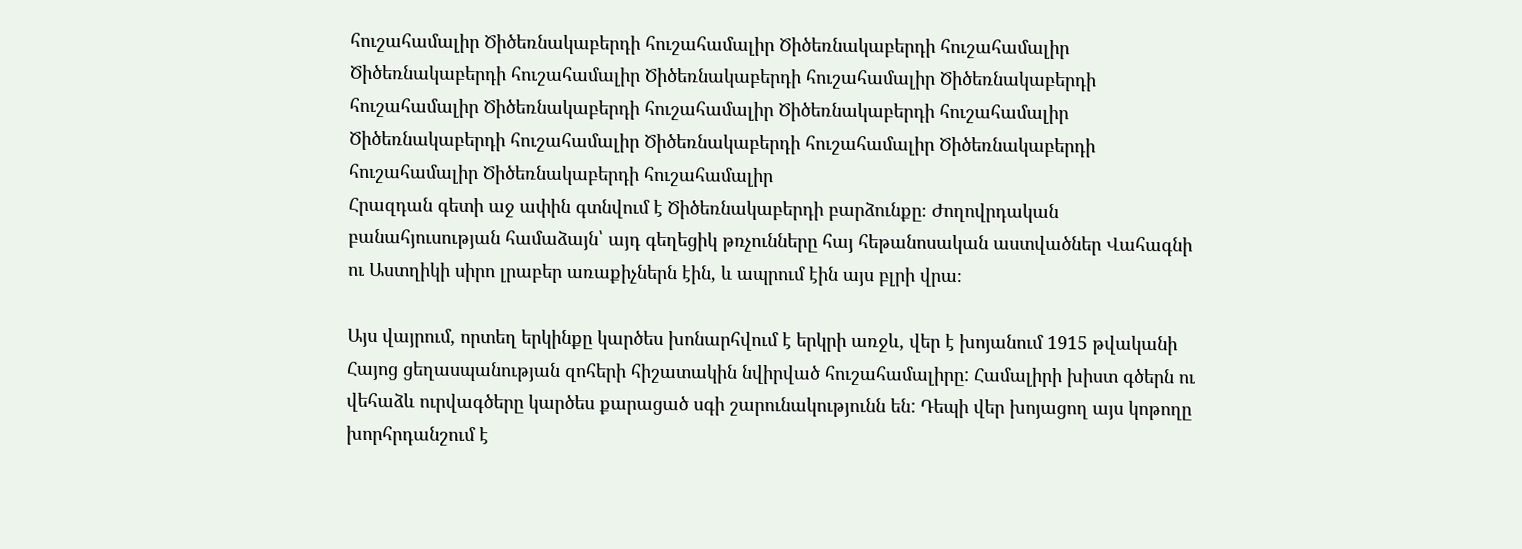հուշահամալիր Ծիծեռնակաբերդի հուշահամալիր Ծիծեռնակաբերդի հուշահամալիր Ծիծեռնակաբերդի հուշահամալիր Ծիծեռնակաբերդի հուշահամալիր Ծիծեռնակաբերդի հուշահամալիր Ծիծեռնակաբերդի հուշահամալիր Ծիծեռնակաբերդի հուշահամալիր Ծիծեռնակաբերդի հուշահամալիր Ծիծեռնակաբերդի հուշահամալիր Ծիծեռնակաբերդի հուշահամալիր Ծիծեռնակաբերդի հուշահամալիր
Հրազդան գետի աջ ափին գտնվում է Ծիծեռնակաբերդի բարձունքը։ Ժողովրդական բանահյուսության համաձայն՝ այդ գեղեցիկ թռչունները հայ հեթանոսական աստվածներ Վահագնի ու Աստղիկի սիրո լրաբեր առաքիչներն էին, և ապրում էին այս բլրի վրա։

Այս վայրում, որտեղ երկինքը կարծես խոնարհվում է երկրի առջև, վեր է խոյանում 1915 թվականի Հայոց ցեղասպանության զոհերի հիշատակին նվիրված հուշահամալիրը: Համալիրի խիստ գծերն ու վեհաձև ուրվագծերը կարծես քարացած սգի շարունակությունն են: Դեպի վեր խոյացող այս կոթողը խորհրդանշում է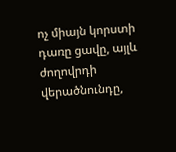ոչ միայն կորստի դառը ցավը, այլև ժողովրդի վերածնունդը,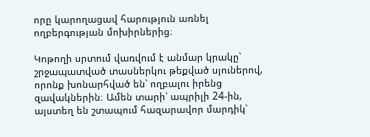որը կարողացավ հարություն առնել ողբերգության մոխիրներից։

Կոթողի սրտում վառվում է անմար կրակը՝ շրջապատված տասներկու թեքված սյուներով, որոնք խոնարհված են՝ ողբալու իրենց զավակներին։ Ամեն տարի՝ ապրիլի 24-ին, այստեղ են շտապում հազարավոր մարդիկ՝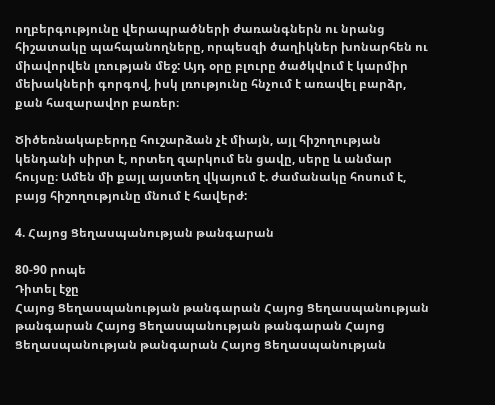ողբերգությունը վերապրածների ժառանգներն ու նրանց հիշատակը պահպանողները, որպեսզի ծաղիկներ խոնարհեն ու միավորվեն լռության մեջ: Այդ օրը բլուրը ծածկվում է կարմիր մեխակների գորգով, իսկ լռությունը հնչում է առավել բարձր, քան հազարավոր բառեր։

Ծիծեռնակաբերդը հուշարձան չէ միայն, այլ հիշողության կենդանի սիրտ է, որտեղ զարկում են ցավը, սերը և անմար հույսը։ Ամեն մի քայլ այստեղ վկայում է. ժամանակը հոսում է, բայց հիշողությունը մնում է հավերժ:

4. Հայոց Ցեղասպանության թանգարան

80-90 րոպե
Դիտել էջը
Հայոց Ցեղասպանության թանգարան Հայոց Ցեղասպանության թանգարան Հայոց Ցեղասպանության թանգարան Հայոց Ցեղասպանության թանգարան Հայոց Ցեղասպանության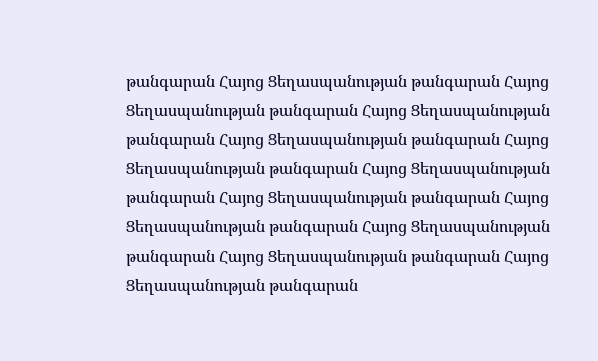թանգարան Հայոց Ցեղասպանության թանգարան Հայոց Ցեղասպանության թանգարան Հայոց Ցեղասպանության թանգարան Հայոց Ցեղասպանության թանգարան Հայոց Ցեղասպանության թանգարան Հայոց Ցեղասպանության թանգարան Հայոց Ցեղասպանության թանգարան Հայոց Ցեղասպանության թանգարան Հայոց Ցեղասպանության թանգարան Հայոց Ցեղասպանության թանգարան Հայոց Ցեղասպանության թանգարան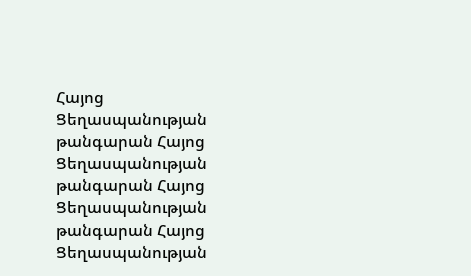Հայոց Ցեղասպանության թանգարան Հայոց Ցեղասպանության թանգարան Հայոց Ցեղասպանության թանգարան Հայոց Ցեղասպանության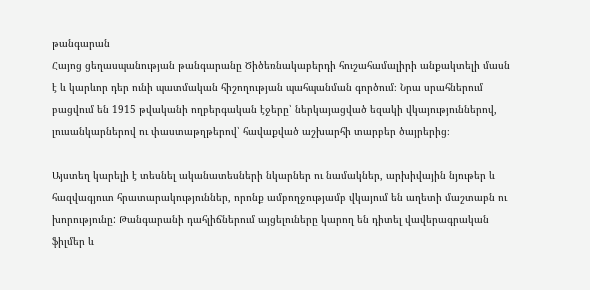թանգարան
Հայոց ցեղասպանության թանգարանը Ծիծեռնակաբերդի հուշահամալիրի անքակտելի մասն է և կարևոր դեր ունի պատմական հիշողության պահպանման գործում։ Նրա սրահներում բացվում են 1915 թվականի ողբերգական էջերը՝ ներկայացված եզակի վկայություններով, լուսանկարներով ու փաստաթղթերով՝ հավաքված աշխարհի տարբեր ծայրերից։

Այստեղ կարելի է տեսնել ականատեսների նկարներ ու նամակներ, արխիվային նյութեր և հազվագյուտ հրատարակություններ, որոնք ամբողջությամբ վկայում են աղետի մաշտաբն ու խորությունը: Թանգարանի դահլիճներում այցելուները կարող են դիտել վավերագրական ֆիլմեր և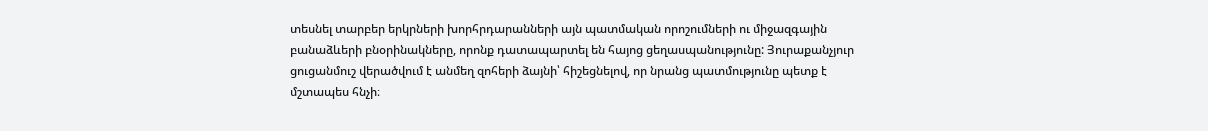տեսնել տարբեր երկրների խորհրդարանների այն պատմական որոշումների ու միջազգային բանաձևերի բնօրինակները, որոնք դատապարտել են հայոց ցեղասպանությունը: Յուրաքանչյուր ցուցանմուշ վերածվում է անմեղ զոհերի ձայնի՝ հիշեցնելով, որ նրանց պատմությունը պետք է մշտապես հնչի։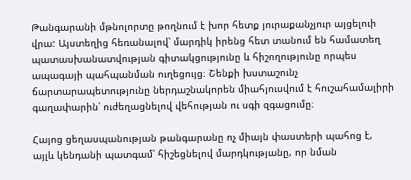Թանգարանի մթնոլորտը թողնում է խոր հետք յուրաքանչյուր այցելուի վրա: Այստեղից հեռանալով՝ մարդիկ իրենց հետ տանում են համատեղ պատասխանատվության գիտակցությունը և հիշողությունը որպես ապագայի պահպանման ուղեցույց։ Շենքի խստաշունչ ճարտարապետությունը ներդաշնակորեն միահյուսվում է հուշահամալիրի գաղափարին՝ ուժեղացնելով վեհության ու սգի զգացումը։

Հայոց ցեղասպանության թանգարանը ոչ միայն փաստերի պահոց է, այլև կենդանի պատգամ՝ հիշեցնելով մարդկությանը, որ նման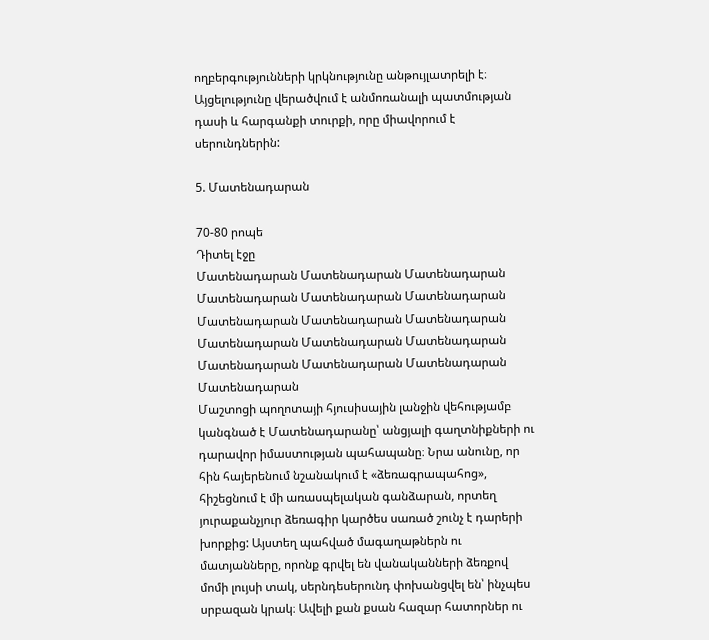ողբերգությունների կրկնությունը անթույլատրելի է։ Այցելությունը վերածվում է անմոռանալի պատմության դասի և հարգանքի տուրքի, որը միավորում է սերունդներին:

5. Մատենադարան

70-80 րոպե
Դիտել էջը
Մատենադարան Մատենադարան Մատենադարան Մատենադարան Մատենադարան Մատենադարան Մատենադարան Մատենադարան Մատենադարան Մատենադարան Մատենադարան Մատենադարան Մատենադարան Մատենադարան Մատենադարան Մատենադարան
Մաշտոցի պողոտայի հյուսիսային լանջին վեհությամբ կանգնած է Մատենադարանը՝ անցյալի գաղտնիքների ու դարավոր իմաստության պահապանը։ Նրա անունը, որ հին հայերենում նշանակում է «ձեռագրապահոց», հիշեցնում է մի առասպելական գանձարան, որտեղ յուրաքանչյուր ձեռագիր կարծես սառած շունչ է դարերի խորքից: Այստեղ պահված մագաղաթներն ու մատյանները, որոնք գրվել են վանականների ձեռքով մոմի լույսի տակ, սերնդեսերունդ փոխանցվել են՝ ինչպես սրբազան կրակ։ Ավելի քան քսան հազար հատորներ ու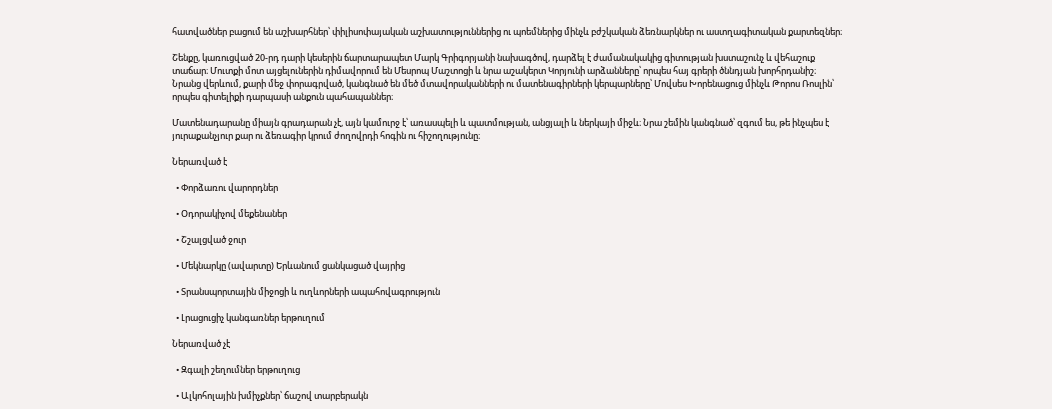հատվածներ բացում են աշխարհներ՝ փիլիսոփայական աշխատություններից ու պոեմներից մինչև բժշկական ձեռնարկներ ու աստղագիտական քարտեզներ։

Շենքը, կառուցված 20-րդ դարի կեսերին ճարտարապետ Մարկ Գրիգորյանի նախագծով, դարձել է ժամանակակից գիտության խստաշունչ և վեհաշուք տաճար։ Մուտքի մոտ այցելուներին դիմավորում են Մեսրոպ Մաշտոցի և նրա աշակերտ Կորյունի արձանները՝ որպես հայ գրերի ծննդյան խորհրդանիշ։ Նրանց վերևում, քարի մեջ փորագրված, կանգնած են մեծ մտավորականների ու մատենագիրների կերպարները՝ Մովսես Խորենացուց մինչև Թորոս Ռոսլին՝ որպես գիտելիքի դարպասի անքուն պահապաններ։

Մատենադարանը միայն գրադարան չէ, այն կամուրջ է՝ առասպելի և պատմության, անցյալի և ներկայի միջև։ Նրա շեմին կանգնած՝ զգում ես, թե ինչպես է յուրաքանչյուր քար ու ձեռագիր կրում ժողովրդի հոգին ու հիշողությունը։

Ներառված է

  • Փորձառու վարորդներ

  • Օդորակիչով մեքենաներ

  • Շշալցված ջուր

  • Մեկնարկը (ավարտը) Երևանում ցանկացած վայրից

  • Տրանսպորտային միջոցի և ուղևորների ապահովագրություն

  • Լրացուցիչ կանգառներ երթուղում

Ներառված չէ

  • Զգալի շեղումներ երթուղուց

  • Ալկոհոլային խմիչքներ՝ ճաշով տարբերակն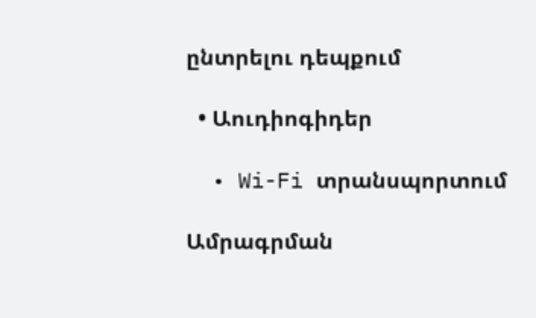ընտրելու դեպքում

  • Աուդիոգիդեր

  • Wi-Fi տրանսպորտում

Ամրագրման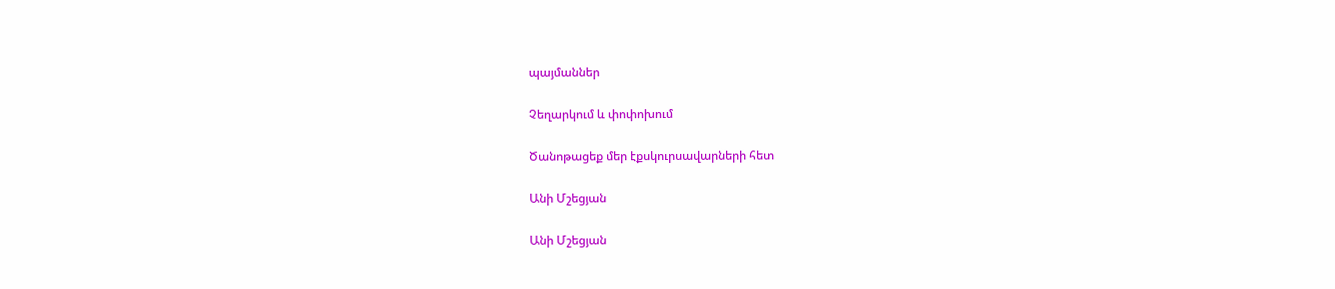պայմաններ

Չեղարկում և փոփոխում

Ծանոթացեք մեր էքսկուրսավարների հետ

Անի Մշեցյան

Անի Մշեցյան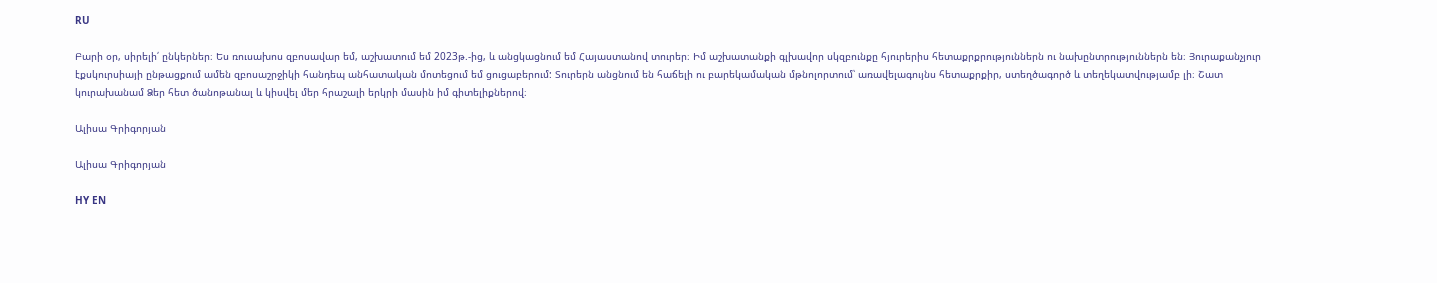RU

Բարի օր, սիրելի՛ ընկերներ։ Ես ռուսախոս զբոսավար եմ, աշխատում եմ 2023թ.-ից, և անցկացնում եմ Հայաստանով տուրեր։ Իմ աշխատանքի գլխավոր սկզբունքը հյուրերիս հետաքրքրություններն ու նախընտրություններն են։ Յուրաքանչյուր էքսկուրսիայի ընթացքում ամեն զբոսաշրջիկի հանդեպ անհատական մոտեցում եմ ցուցաբերում: Տուրերն անցնում են հաճելի ու բարեկամական մթնոլորտում՝ առավելագույնս հետաքրքիր, ստեղծագործ և տեղեկատվությամբ լի։ Շատ կուրախանամ Ձեր հետ ծանոթանալ և կիսվել մեր հրաշալի երկրի մասին իմ գիտելիքներով։

Ալիսա Գրիգորյան

Ալիսա Գրիգորյան

HY EN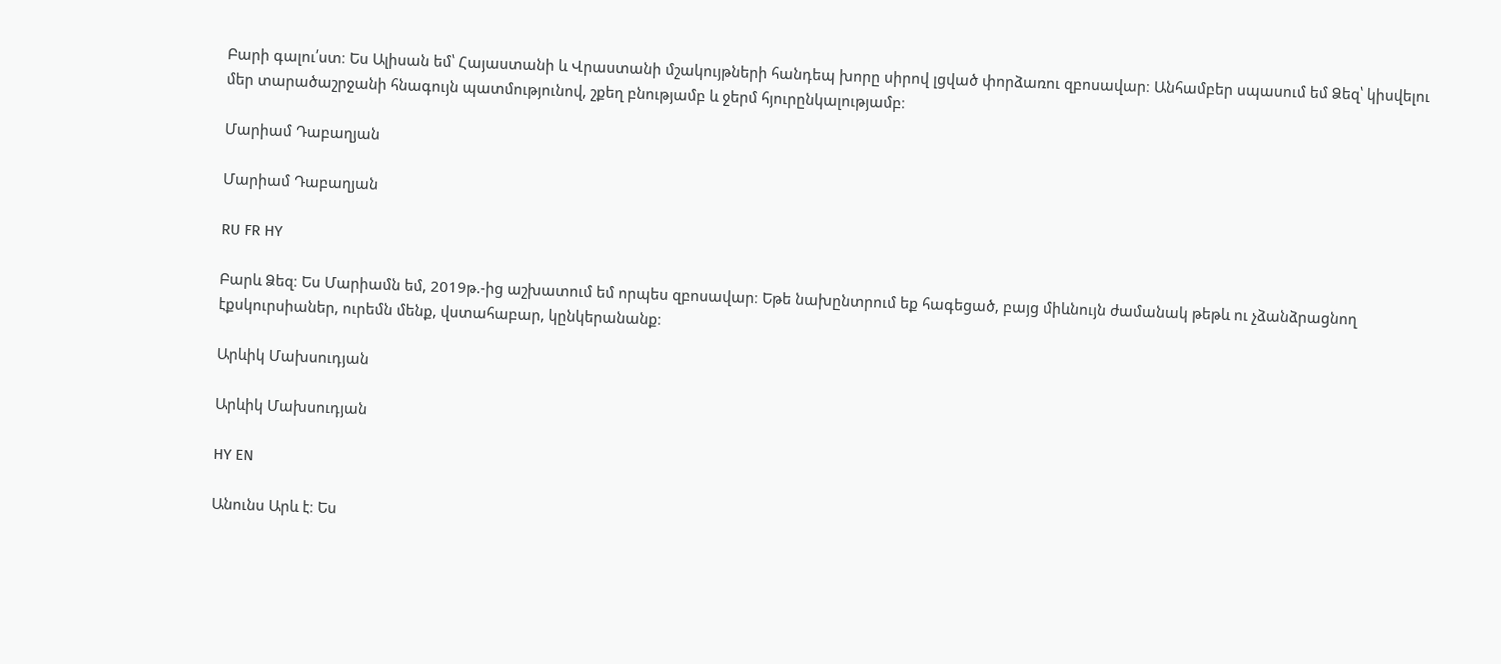Բարի գալու՛ստ։ Ես Ալիսան եմ՝ Հայաստանի և Վրաստանի մշակույթների հանդեպ խորը սիրով լցված փորձառու զբոսավար։ Անհամբեր սպասում եմ Ձեզ՝ կիսվելու մեր տարածաշրջանի հնագույն պատմությունով, շքեղ բնությամբ և ջերմ հյուրընկալությամբ։

Մարիամ Դաբաղյան

Մարիամ Դաբաղյան

RU FR HY

Բարև Ձեզ։ Ես Մարիամն եմ, 2019թ.-ից աշխատում եմ որպես զբոսավար։ Եթե նախընտրում եք հագեցած, բայց միևնույն ժամանակ թեթև ու չձանձրացնող էքսկուրսիաներ, ուրեմն մենք, վստահաբար, կընկերանանք։

Արևիկ Մախսուդյան

Արևիկ Մախսուդյան

HY EN

Անունս Արև է։ Ես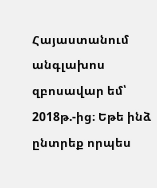Հայաստանում անգլախոս զբոսավար եմ՝ 2018թ.-ից։ Եթե ինձ ընտրեք որպես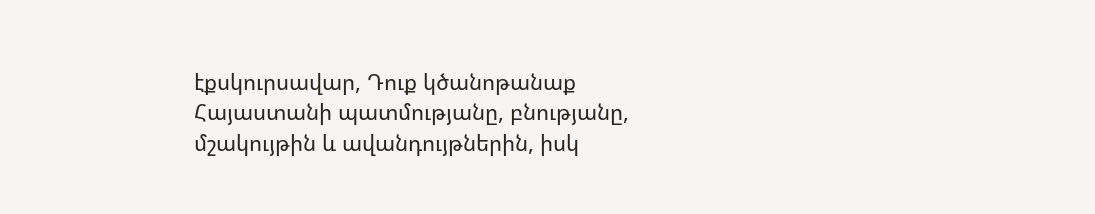էքսկուրսավար, Դուք կծանոթանաք Հայաստանի պատմությանը, բնությանը, մշակույթին և ավանդույթներին, իսկ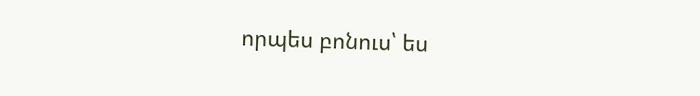որպես բոնուս՝ ես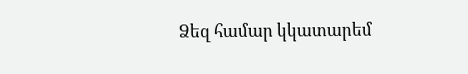Ձեզ համար կկատարեմ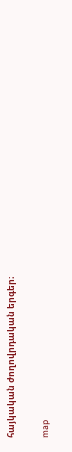հայկական ժողովրդական երգեր։

map